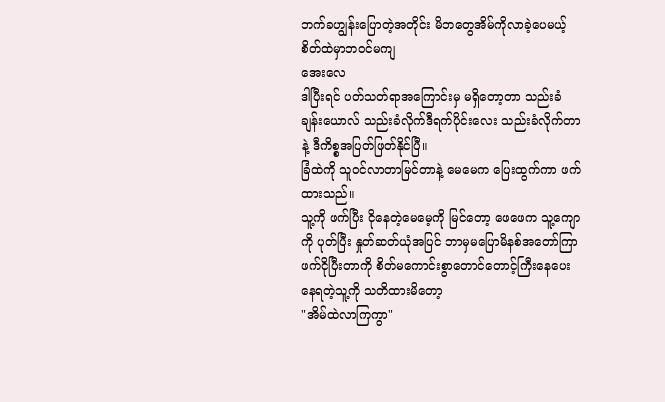ဘက်ခဟျွန်းပြောတဲ့အတိုင်း မိဘတွေအိမ်ကိုလာခဲ့ပေမယ့် စိတ်ထဲမှာဘဝင်မကျ
အေးလေ
ဒါပြီးရင် ပတ်သတ်ရာအကြောင်းမှ မရှိတော့တာ သည်းခံ ချန်းယောလ် သည်းခံလိုက်ဒီရက်ပိုင်းလေး သည်းခံလိုက်တာနဲ့ ဒီကိစ္စအပြတ်ဖြတ်နိုင်ပြီ။
ခြံထဲကို သူဝင်လာတာမြင်တာနဲ့ မေမေက ပြေးထွက်ကာ ဖက်ထားသည်။
သူ့ကို ဖက်ပြီး ငိုနေတဲ့မေမေ့ကို မြင်တော့ ဖေဖေက သူ့ကျောကို ပုတ်ပြီး နှုတ်ဆတ်ယုံအပြင် ဘာမှမပြောမိနစ်အတော်ကြာ ဖက်ငိုပြီးတာကို စိတ်မကောင်းစွာတောင်တောင့်ကြီးနေပေးနေရတဲ့သူ့ကို သတိထားမိတော့
"အိမ်ထဲလာကြကွာ"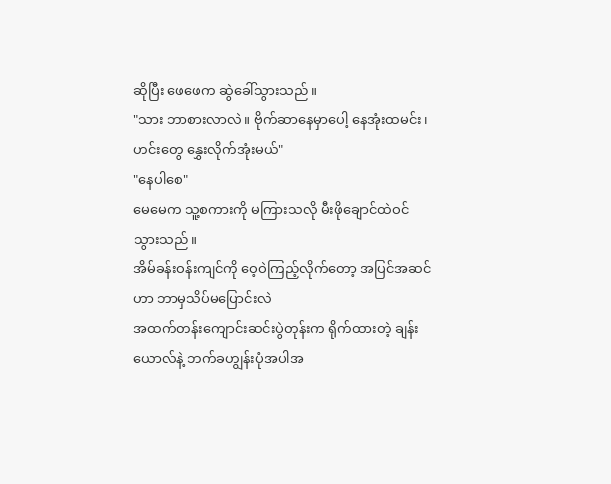ဆိုပြီး ဖေဖေက ဆွဲခေါ်သွားသည်။
"သား ဘာစားလာလဲ။ ဗိုက်ဆာနေမှာပေါ့ နေအုံးထမင်း၊ ဟင်းတွေ နွှေးလိုက်အုံးမယ်"
"နေပါစေ"
မေမေက သူ့စကားကို မကြားသလို မီးဖိုချောင်ထဲဝင်သွားသည်။
အိမ်ခန်းဝန်းကျင်ကို ဝေ့ဝဲကြည့်လိုက်တော့ အပြင်အဆင်ဟာ ဘာမှသိပ်မပြောင်းလဲ
အထက်တန်းကျောင်းဆင်းပွဲတုန်းက ရိုက်ထားတဲ့ ချန်းယောလ်နဲ့ ဘက်ခဟျွန်းပုံအပါအ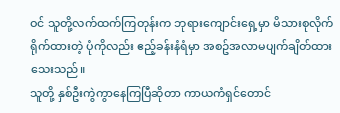ဝင် သူတို့လက်ထက်ကြတုန်းက ဘုရားကျောင်းရှေ့မှာ မိသားစုလိုက် ရိုက်ထားတဲ့ ပုံကိုလည်း ဧည့်ခန်းနံရံမှာ အစဥ်အလာမပျက်ချိတ်ထားသေးသည်။
သူတို့ နှစ်ဦးကွဲကွာနေကြပြီဆိုတာ ကာယကံရှင်တောင်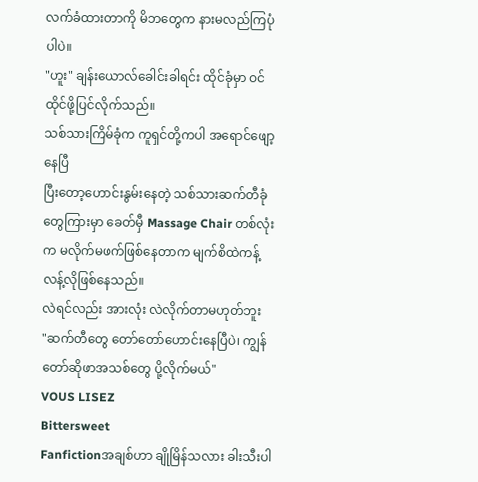လက်ခံထားတာကို မိဘတွေက နားမလည်ကြပုံပါပဲ။
"ဟူး" ချန်းယောလ်ခေါင်းခါရင်း ထိုင်ခုံမှာ ဝင်ထိုင်ဖို့ပြင်လိုက်သည်။
သစ်သားကြိမ်ခုံက ကူရှင်တို့ကပါ အရောင်ဖျော့နေပြီ
ပြီးတော့ဟောင်းနွမ်းနေတဲ့ သစ်သားဆက်တီခုံတွေကြားမှာ ခေတ်မှီ Massage Chair တစ်လုံးက မလိုက်မဖက်ဖြစ်နေတာက မျက်စိထဲကန့်လန့်လိုဖြစ်နေသည်။
လဲရင်လည်း အားလုံး လဲလိုက်တာမဟုတ်ဘူး
"ဆက်တီတွေ တော်တော်ဟောင်းနေပြီပဲ၊ ကျွန်တော်ဆိုဖာအသစ်တွေ ပို့လိုက်မယ်"
VOUS LISEZ
Bittersweet
Fanfictionအချစ်ဟာ ချိုမြိန်သလား ခါးသီးပါ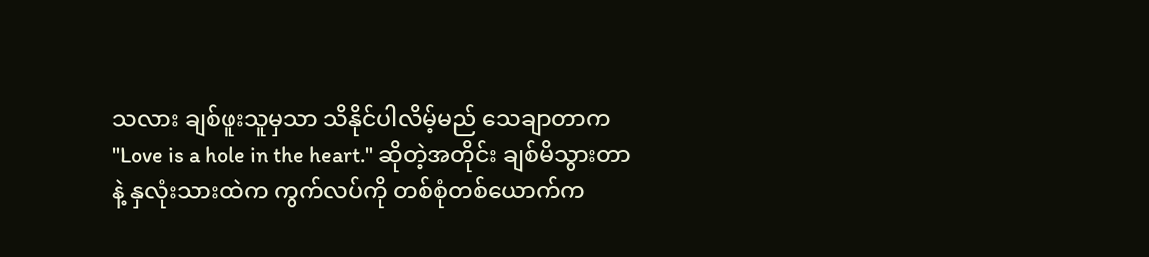သလား ချစ်ဖူးသူမှသာ သိနိုင်ပါလိမ့်မည် သေချာတာက "Love is a hole in the heart." ဆိုတဲ့အတိုင်း ချစ်မိသွားတာနဲ့ နှလုံးသားထဲက ကွက်လပ်ကို တစ်စုံတစ်ယောက်က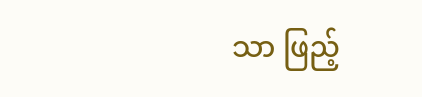သာ ဖြည့်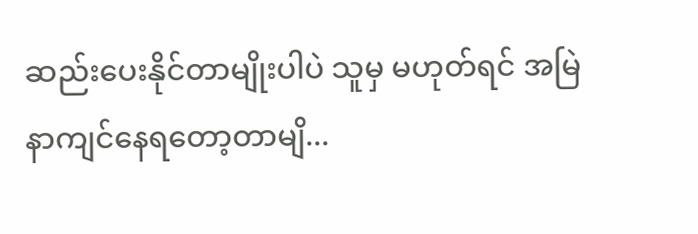ဆည်းပေးနိုင်တာမျိုးပါပဲ သူမှ မဟုတ်ရင် အမြဲနာကျင်နေရတော့တာမျိ...